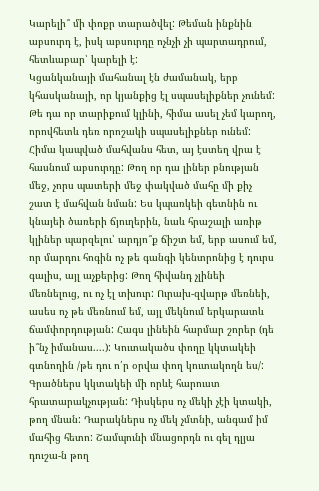Կարելի՞ մի փոքր տարածվել: Թեման ինքնին աբսուրդ է, իսկ աբսուրդը ոչնչի չի պարտադրում, հետևաբար՝ կարելի է:
Կցանկանայի մահանալ էն ժամանակ, երբ կհասկանայի, որ կյանքից էլ սպասելիքներ չունեմ: Թե դա որ տարիքում կլինի, հիմա ասել չեմ կարող, որովհետև դեռ որոշակի սպասելիքներ ունեմ:
Հիմա կապված մահվանս հետ, այ էստեղ վրա է հասնում աբսուրդը: Թող որ դա լիներ բնության մեջ, չորս պատերի մեջ փակված մահը մի քիչ շատ է մահվան նման: Ես կպառկեի գետնին ու կնայեի ծառերի ճյուղերին, նաև հրաշալի առիթ կլիներ պարզելու՝ արդյո՞ք ճիշտ եմ, երբ ասում եմ, որ մարդու հոգին ոչ թե գանգի կենտրոնից է դուրս գալիս, այլ աչքերից: Թող հիվանդ չլինեի մեռնելուց, ու ոչ էլ տխուր: Ուրախ-զվարթ մեռնեի, ասես ոչ թե մեռնում եմ, այլ մեկնում երկարատև ճամփորդության: Հագս լինեին հարմար շորեր (դե ի՞նչ իմանաս....): Կուտակածս փողը կկտակեի գտնողին /թե դու ո՛ր օրվա փող կուտակողն ես/: Գրածներս կկտակեի մի որևէ հարուստ հրատարակչության: Դիսկերս ոչ մեկի չէի կտակի, թող մնան: Դարակներս ոչ մեկ չմտնի, անգամ իմ մահից հետո: Շամպունի մնացորդն ու գել դլյա դուշա-ն թող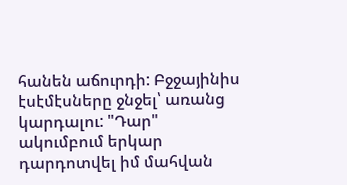հանեն աճուրդի: Բջջայինիս էսէմէսները ջնջել՝ առանց կարդալու: "Դար" ակումբում երկար դարդոտվել իմ մահվան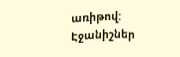առիթով:
Էջանիշներ